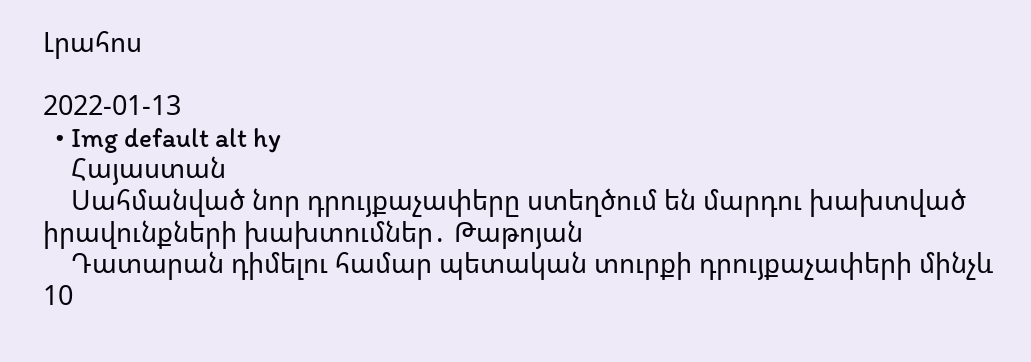Լրահոս

2022-01-13
  • Img default alt hy
    Հայաստան
    Սահմանված նոր դրույքաչափերը ստեղծում են մարդու խախտված իրավունքների խախտումներ․ Թաթոյան
    Դատարան դիմելու համար պետական տուրքի դրույքաչափերի մինչև 10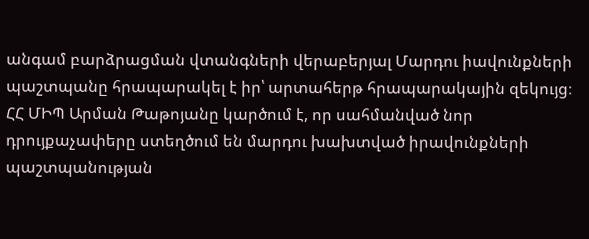անգամ բարձրացման վտանգների վերաբերյալ Մարդու իավունքների պաշտպանը հրապարակել է իր՝ արտահերթ հրապարակային զեկույց։ ՀՀ ՄԻՊ Արման Թաթոյանը կարծում է, որ սահմանված նոր դրույքաչափերը ստեղծում են մարդու խախտված իրավունքների պաշտպանության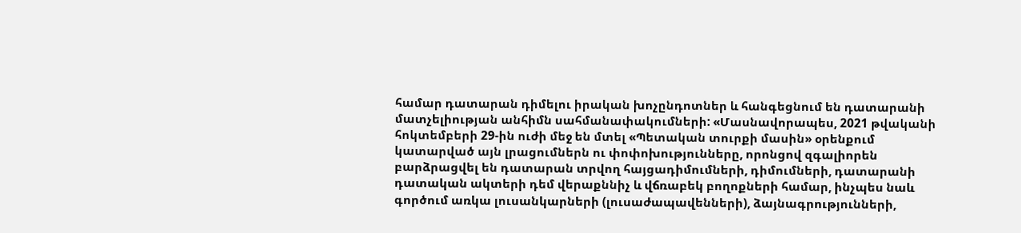համար դատարան դիմելու իրական խոչընդոտներ և հանգեցնում են դատարանի մատչելիության անհիմն սահմանափակումների: «Մասնավորապես, 2021 թվականի հոկտեմբերի 29-ին ուժի մեջ են մտել «Պետական տուրքի մասին» օրենքում կատարված այն լրացումներն ու փոփոխությունները, որոնցով զգալիորեն բարձրացվել են դատարան տրվող հայցադիմումների, դիմումների, դատարանի դատական ակտերի դեմ վերաքննիչ և վճռաբեկ բողոքների համար, ինչպես նաև գործում առկա լուսանկարների (լուսաժապավենների), ձայնագրությունների,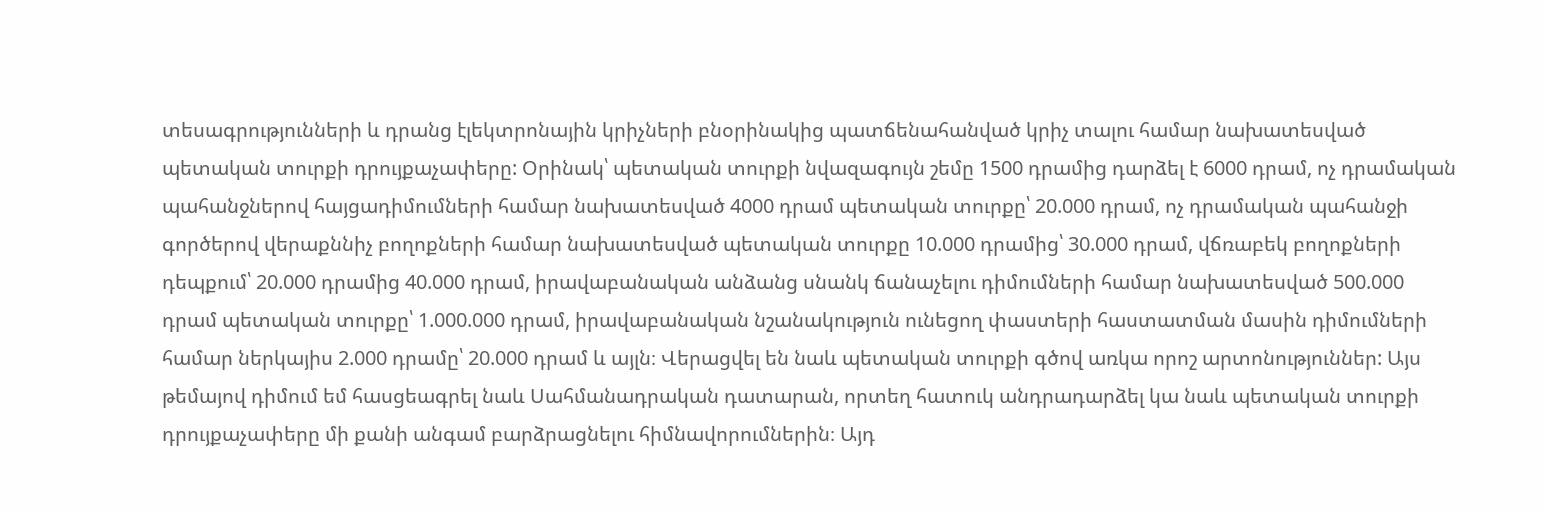տեսագրությունների և դրանց էլեկտրոնային կրիչների բնօրինակից պատճենահանված կրիչ տալու համար նախատեսված պետական տուրքի դրույքաչափերը: Օրինակ՝ պետական տուրքի նվազագույն շեմը 1500 դրամից դարձել է 6000 դրամ, ոչ դրամական պահանջներով հայցադիմումների համար նախատեսված 4000 դրամ պետական տուրքը՝ 20.000 դրամ, ոչ դրամական պահանջի գործերով վերաքննիչ բողոքների համար նախատեսված պետական տուրքը 10.000 դրամից՝ 30.000 դրամ, վճռաբեկ բողոքների դեպքում՝ 20.000 դրամից 40.000 դրամ, իրավաբանական անձանց սնանկ ճանաչելու դիմումների համար նախատեսված 500.000 դրամ պետական տուրքը՝ 1.000.000 դրամ, իրավաբանական նշանակություն ունեցող փաստերի հաստատման մասին դիմումների համար ներկայիս 2.000 դրամը՝ 20.000 դրամ և այլն։ Վերացվել են նաև պետական տուրքի գծով առկա որոշ արտոնություններ: Այս թեմայով դիմում եմ հասցեագրել նաև Սահմանադրական դատարան, որտեղ հատուկ անդրադարձել կա նաև պետական տուրքի դրույքաչափերը մի քանի անգամ բարձրացնելու հիմնավորումներին։ Այդ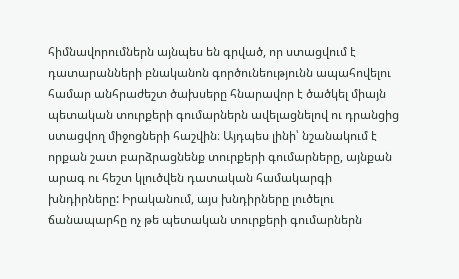հիմնավորումներն այնպես են գրված, որ ստացվում է դատարանների բնականոն գործունեությունն ապահովելու համար անհրաժեշտ ծախսերը հնարավոր է ծածկել միայն պետական տուրքերի գումարներն ավելացնելով ու դրանցից ստացվող միջոցների հաշվին։ Այդպես լինի՝ նշանակում է որքան շատ բարձրացնենք տուրքերի գումարները, այնքան արագ ու հեշտ կլուծվեն դատական համակարգի խնդիրները: Իրականում, այս խնդիրները լուծելու ճանապարհը ոչ թե պետական տուրքերի գումարներն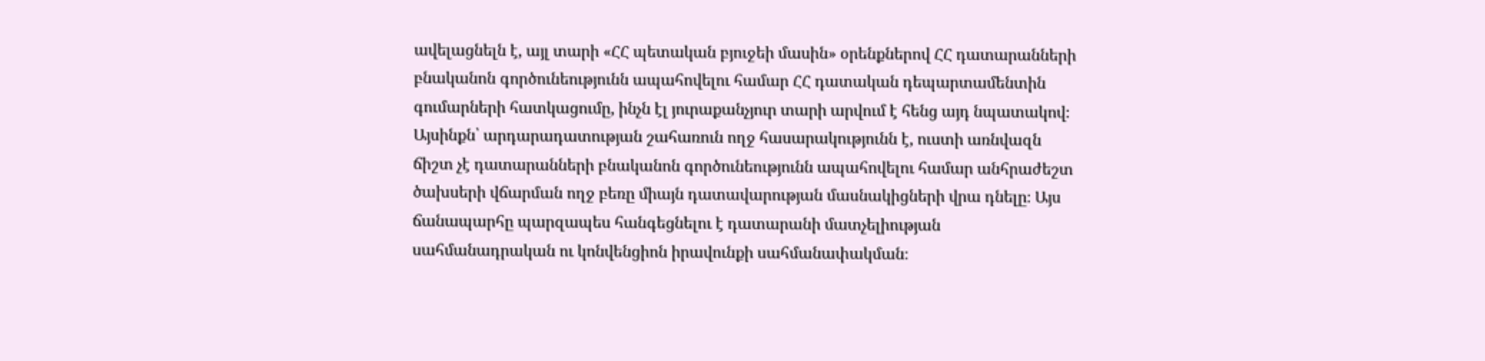ավելացնելն է, այլ տարի «ՀՀ պետական բյուջեի մասին» օրենքներով ՀՀ դատարանների բնականոն գործունեությունն ապահովելու համար ՀՀ դատական դեպարտամենտին գումարների հատկացումը, ինչն էլ յուրաքանչյուր տարի արվում է հենց այդ նպատակով։ Այսինքն՝ արդարադատության շահառուն ողջ հասարակությունն է, ուստի առնվազն ճիշտ չէ դատարանների բնականոն գործունեությունն ապահովելու համար անհրաժեշտ ծախսերի վճարման ողջ բեռը միայն դատավարության մասնակիցների վրա դնելը։ Այս ճանապարհը պարզապես հանգեցնելու է դատարանի մատչելիության սահմանադրական ու կոնվենցիոն իրավունքի սահմանափակման։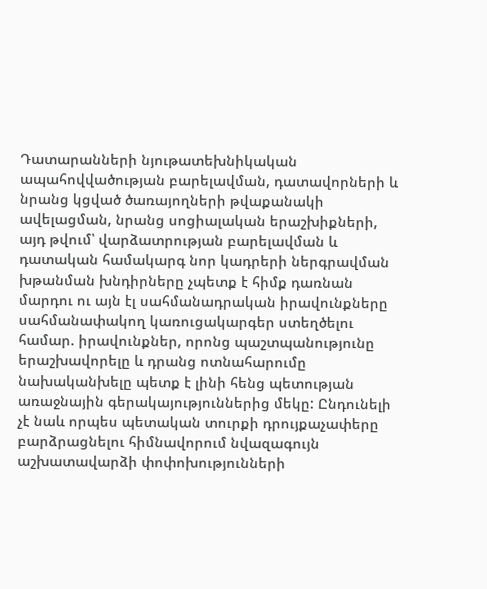Դատարանների նյութատեխնիկական ապահովվածության բարելավման, դատավորների և նրանց կցված ծառայողների թվաքանակի ավելացման, նրանց սոցիալական երաշխիքների, այդ թվում՝ վարձատրության բարելավման և դատական համակարգ նոր կադրերի ներգրավման խթանման խնդիրները չպետք է հիմք դառնան մարդու ու այն էլ սահմանադրական իրավունքները սահմանափակող կառուցակարգեր ստեղծելու համար. իրավունքներ, որոնց պաշտպանությունը երաշխավորելը և դրանց ոտնահարումը նախականխելը պետք է լինի հենց պետության առաջնային գերակայություններից մեկը: Ընդունելի չէ նաև որպես պետական տուրքի դրույքաչափերը բարձրացնելու հիմնավորում նվազագույն աշխատավարձի փոփոխությունների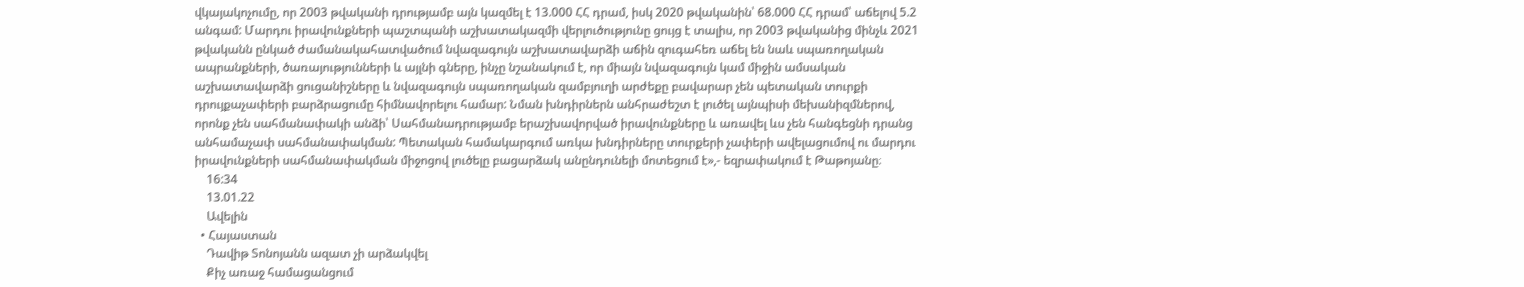վկայակոչումը, որ 2003 թվականի դրությամբ այն կազմել է 13.000 ՀՀ դրամ, իսկ 2020 թվականին՝ 68.000 ՀՀ դրամ՝ աճելով 5.2 անգամ: Մարդու իրավունքների պաշտպանի աշխատակազմի վերլուծությունը ցույց է տալիս, որ 2003 թվականից մինչև 2021 թվականն ընկած ժամանակահատվածում նվազագույն աշխատավարձի աճին զուգահեռ աճել են նաև սպառողական ապրանքների, ծառայությունների և այլնի գները, ինչը նշանակում է, որ միայն նվազագույն կամ միջին ամսական աշխատավարձի ցուցանիշները և նվազագույն սպառողական զամբյուղի արժեքը բավարար չեն պետական տուրքի դրույքաչափերի բարձրացումը հիմնավորելու համար: Նման խնդիրներն անհրաժեշտ է լուծել այնպիսի մեխանիզմներով, որոնք չեն սահմանափակի անձի՝ Սահմանադրությամբ երաշխավորված իրավունքները և առավել ևս չեն հանգեցնի դրանց անհամաչափ սահմանափակման: Պետական համակարգում առկա խնդիրները տուրքերի չափերի ավելացումով ու մարդու իրավունքների սահմանափակման միջոցով լուծելը բացարձակ անընդունելի մոտեցում է»,- եզրափակում է Թաթոյանը։
    16:34
    13.01.22
    Ավելին
  • Հայաստան
    Դավիթ Տոնոյանն ազատ չի արձակվել
    Քիչ առաջ համացանցում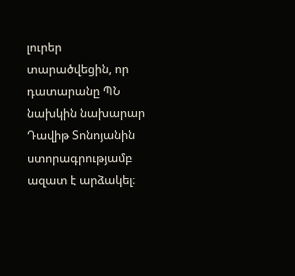լուրեր տարածվեցին, որ դատարանը ՊՆ նախկին նախարար Դավիթ Տոնոյանին ստորագրությամբ ազատ է արձակել։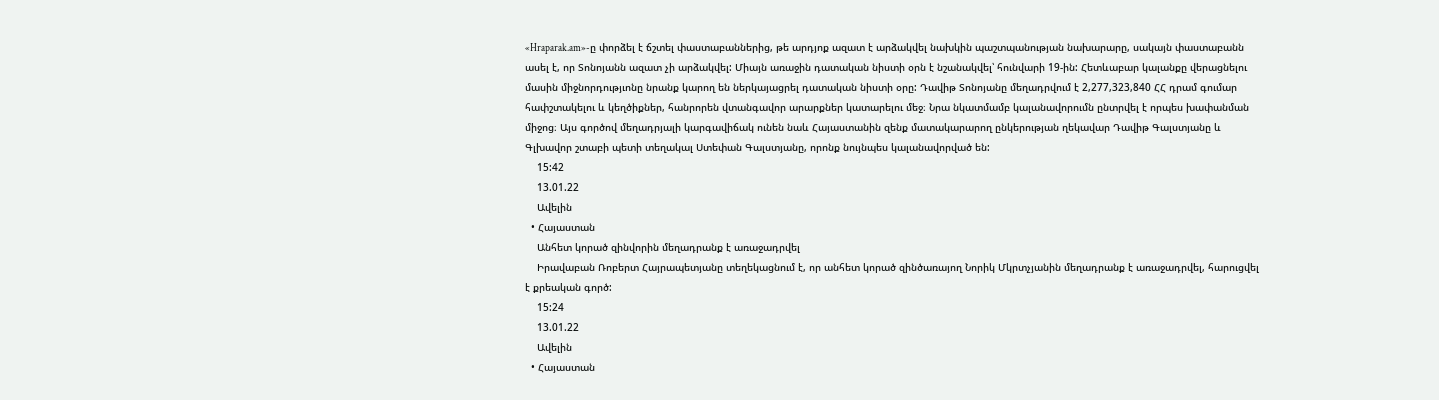«Hraparak.am»-ը փորձել է ճշտել փաստաբաններից, թե արդյոք ազատ է արձակվել նախկին պաշտպանության նախարարը, սակայն փաստաբանն ասել է, որ Տոնոյանն ազատ չի արձակվել: Միայն առաջին դատական նիստի օրն է նշանակվել՝ հունվարի 19-ին: Հետևաբար կալանքը վերացնելու մասին միջնորդությւոնը նրանք կարող են ներկայացրել դատական նիստի օրը: Դավիթ Տոնոյանը մեղադրվում է 2,277,323,840 ՀՀ դրամ գումար հափշտակելու և կեղծիքներ, հանրորեն վտանգավոր արարքներ կատարելու մեջ։ Նրա նկատմամբ կալանավորումն ընտրվել է որպես խափանման միջոց։ Այս գործով մեղադրյալի կարգավիճակ ունեն նաև Հայաստանին զենք մատակարարող ընկերության ղեկավար Դավիթ Գալստյանը և Գլխավոր շտաբի պետի տեղակալ Ստեփան Գալստյանը, որոնք նույնպես կալանավորված են:
    15:42
    13.01.22
    Ավելին
  • Հայաստան
    Անհետ կորած զինվորին մեղադրանք է առաջադրվել
    Իրավաբան Ռոբերտ Հայրապետյանը տեղեկացնում է, որ անհետ կորած զինծառայող Նորիկ Մկրտչյանին մեղադրանք է առաջադրվել, հարուցվել է քրեական գործ:
    15:24
    13.01.22
    Ավելին
  • Հայաստան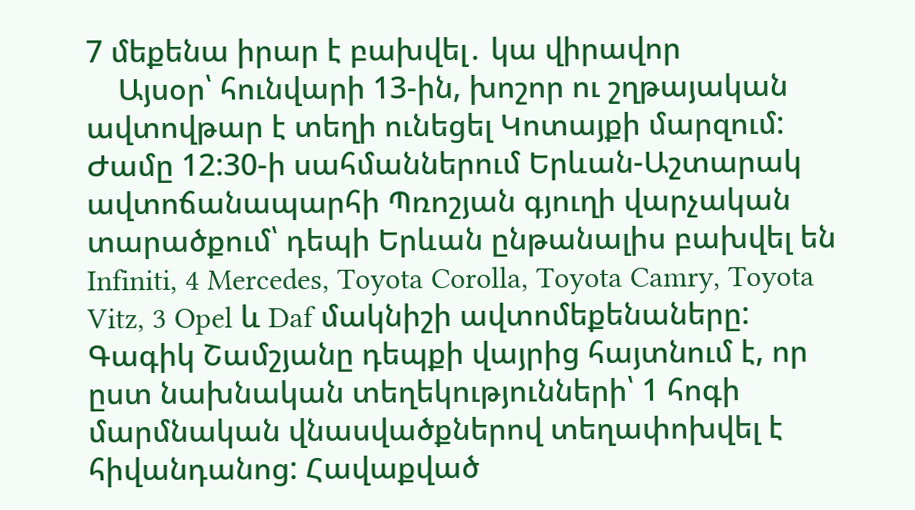7 մեքենա իրար է բախվել․ կա վիրավոր
    Այսօր՝ հունվարի 13-ին, խոշոր ու շղթայական ավտովթար է տեղի ունեցել Կոտայքի մարզում: Ժամը 12:30-ի սահմաններում Երևան-Աշտարակ ավտոճանապարհի Պռոշյան գյուղի վարչական տարածքում՝ դեպի Երևան ընթանալիս բախվել են Infiniti, 4 Mercedes, Toyota Corolla, Toyota Camry, Toyota Vitz, 3 Opel և Daf մակնիշի ավտոմեքենաները: Գագիկ Շամշյանը դեպքի վայրից հայտնում է, որ ըստ նախնական տեղեկությունների՝ 1 հոգի մարմնական վնասվածքներով տեղափոխվել է հիվանդանոց: Հավաքված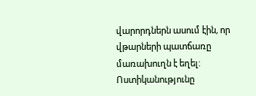վարորդներն ասում էին, որ վթարների պատճառը մառախուղն է եղել: Ոստիկանությունը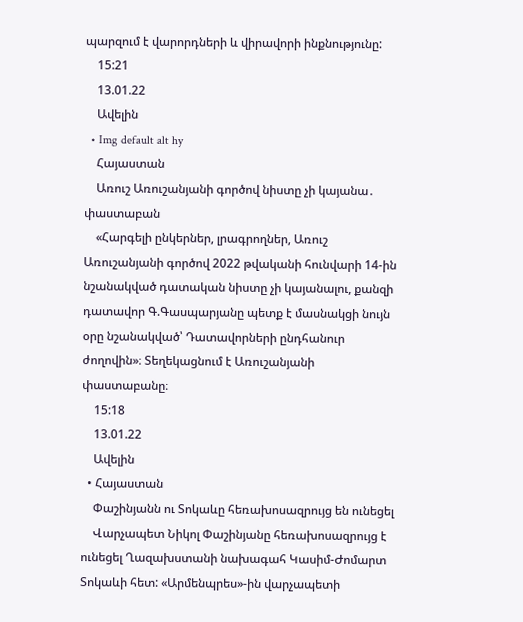պարզում է վարորդների և վիրավորի ինքնությունը:
    15:21
    13.01.22
    Ավելին
  • Img default alt hy
    Հայաստան
    Առուշ Առուշանյանի գործով նիստը չի կայանա․ փաստաբան
    «Հարգելի ընկերներ, լրագրողներ, Առուշ Առուշանյանի գործով 2022 թվականի հունվարի 14-ին նշանակված դատական նիստը չի կայանալու, քանզի դատավոր Գ.Գասպարյանը պետք է մասնակցի նույն օրը նշանակված՝ Դատավորների ընդհանուր ժողովին»։ Տեղեկացնում է Առուշանյանի փաստաբանը։
    15:18
    13.01.22
    Ավելին
  • Հայաստան
    Փաշինյանն ու Տոկաևը հեռախոսազրույց են ունեցել
    Վարչապետ Նիկոլ Փաշինյանը հեռախոսազրույց է ունեցել Ղազախստանի նախագահ Կասիմ-Ժոմարտ Տոկաևի հետ: «Արմենպրես»-ին վարչապետի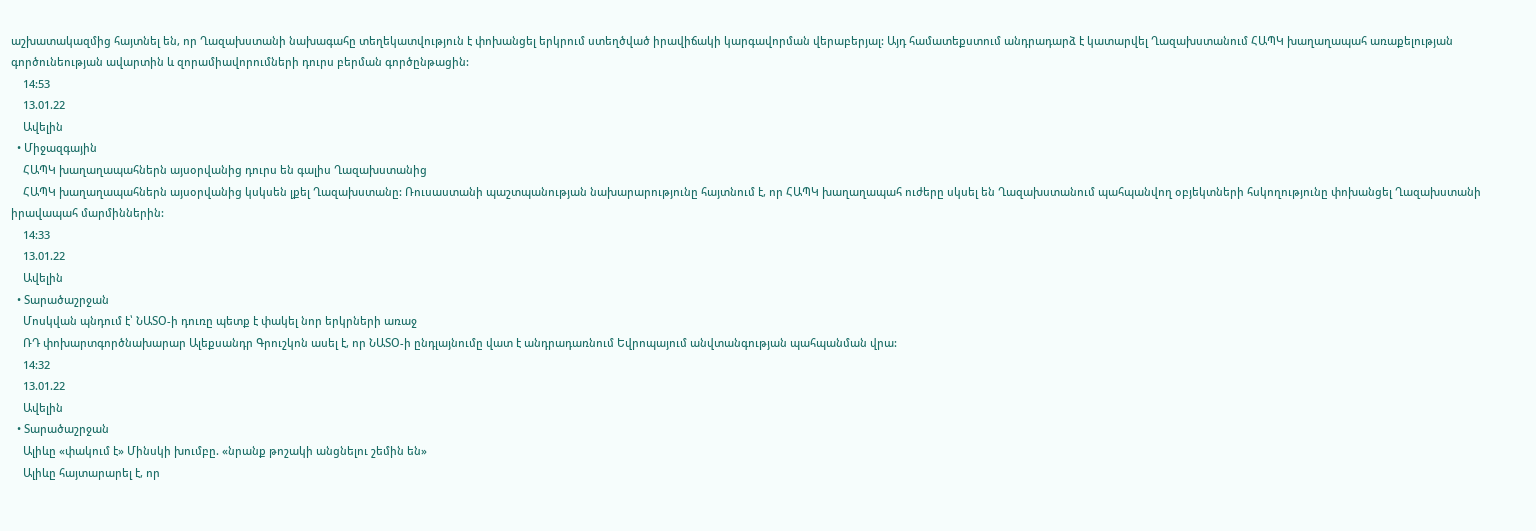աշխատակազմից հայտնել են, որ Ղազախստանի նախագահը տեղեկատվություն է փոխանցել երկրում ստեղծված իրավիճակի կարգավորման վերաբերյալ: Այդ համատեքստում անդրադարձ է կատարվել Ղազախստանում ՀԱՊԿ խաղաղապահ առաքելության գործունեության ավարտին և զորամիավորումների դուրս բերման գործընթացին:
    14:53
    13.01.22
    Ավելին
  • Միջազգային
    ՀԱՊԿ խաղաղապահներն այսօրվանից դուրս են գալիս Ղազախստանից
    ՀԱՊԿ խաղաղապահներն այսօրվանից կսկսեն լքել Ղազախստանը: Ռուսաստանի պաշտպանության նախարարությունը հայտնում է, որ ՀԱՊԿ խաղաղապահ ուժերը սկսել են Ղազախստանում պահպանվող օբյեկտների հսկողությունը փոխանցել Ղազախստանի իրավապահ մարմիններին:
    14:33
    13.01.22
    Ավելին
  • Տարածաշրջան
    Մոսկվան պնդում է՝ ՆԱՏՕ-ի դուռը պետք է փակել նոր երկրների առաջ
    ՌԴ փոխարտգործնախարար Ալեքսանդր Գրուշկոն ասել է, որ ՆԱՏՕ-ի ընդլայնումը վատ է անդրադառնում Եվրոպայում անվտանգության պահպանման վրա:
    14:32
    13.01.22
    Ավելին
  • Տարածաշրջան
    Ալիևը «փակում է» Մինսկի խումբը. «նրանք թոշակի անցնելու շեմին են»
    Ալիևը հայտարարել է, որ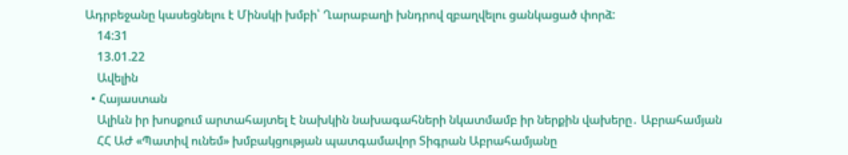Ադրբեջանը կասեցնելու է Մինսկի խմբի՝ Ղարաբաղի խնդրով զբաղվելու ցանկացած փորձ:
    14:31
    13.01.22
    Ավելին
  • Հայաստան
    Ալիևն իր խոսքում արտահայտել է նախկին նախագահների նկատմամբ իր ներքին վախերը․ Աբրահամյան
    ՀՀ ԱԺ «Պատիվ ունեմ» խմբակցության պատգամավոր Տիգրան Աբրահամյանը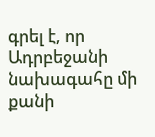գրել է, որ Ադրբեջանի նախագահը մի քանի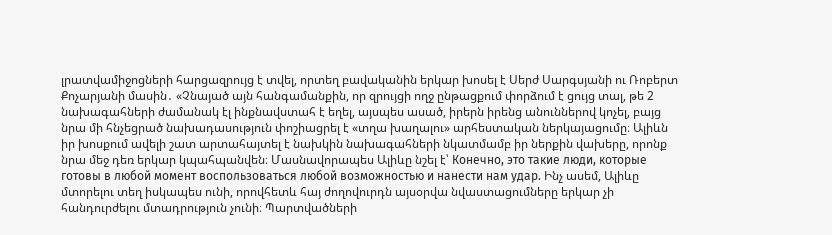լրատվամիջոցների հարցազրույց է տվել, որտեղ բավականին երկար խոսել է Սերժ Սարգսյանի ու Ռոբերտ Քոչարյանի մասին․ «Չնայած այն հանգամանքին, որ զրույցի ողջ ընթացքում փորձում է ցույց տալ, թե 2 նախագահների ժամանակ էլ ինքնավստահ է եղել, այսպես ասած, իրերն իրենց անուններով կոչել, բայց նրա մի հնչեցրած նախադասություն փոշիացրել է «տղա խաղալու» արհեստական ներկայացումը։ Ալիևն իր խոսքում ավելի շատ արտահայտել է նախկին նախագահների նկատմամբ իր ներքին վախերը, որոնք նրա մեջ դեռ երկար կպահպանվեն։ Մասնավորապես Ալիևը նշել է՝ Конечно, это такие люди, которые готовы в любой момент воспользоваться любой возможностью и нанести нам удар. Ինչ ասեմ, Ալիևը մտորելու տեղ իսկապես ունի, որովհետև հայ ժողովուրդն այսօրվա նվաստացումները երկար չի հանդուրժելու մտադրություն չունի։ Պարտվածների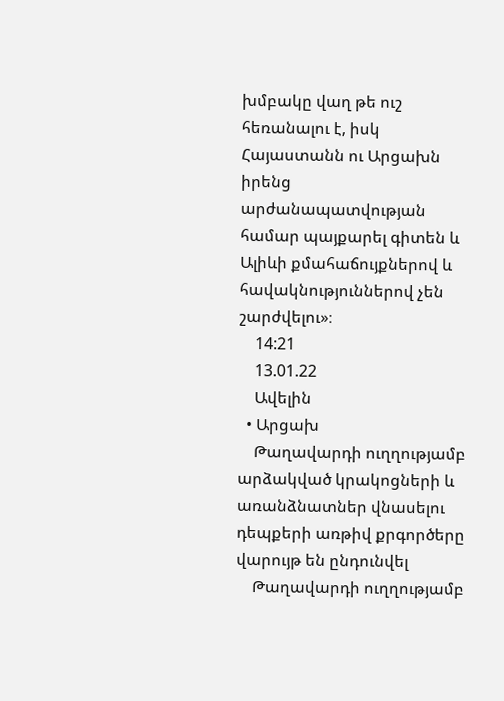խմբակը վաղ թե ուշ հեռանալու է, իսկ Հայաստանն ու Արցախն իրենց արժանապատվության համար պայքարել գիտեն և Ալիևի քմահաճույքներով և հավակնություններով չեն շարժվելու»։
    14:21
    13.01.22
    Ավելին
  • Արցախ
    Թաղավարդի ուղղությամբ արձակված կրակոցների և առանձնատներ վնասելու դեպքերի առթիվ քրգործերը վարույթ են ընդունվել
    Թաղավարդի ուղղությամբ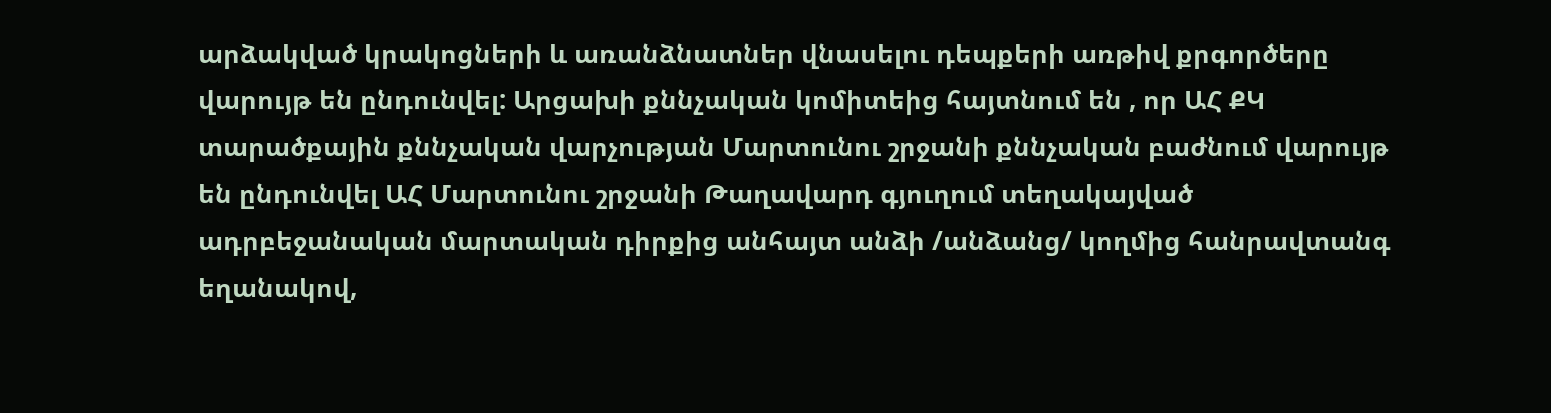արձակված կրակոցների և առանձնատներ վնասելու դեպքերի առթիվ քրգործերը վարույթ են ընդունվել: Արցախի քննչական կոմիտեից հայտնում են , որ ԱՀ ՔԿ տարածքային քննչական վարչության Մարտունու շրջանի քննչական բաժնում վարույթ են ընդունվել ԱՀ Մարտունու շրջանի Թաղավարդ գյուղում տեղակայված ադրբեջանական մարտական դիրքից անհայտ անձի /անձանց/ կողմից հանրավտանգ եղանակով,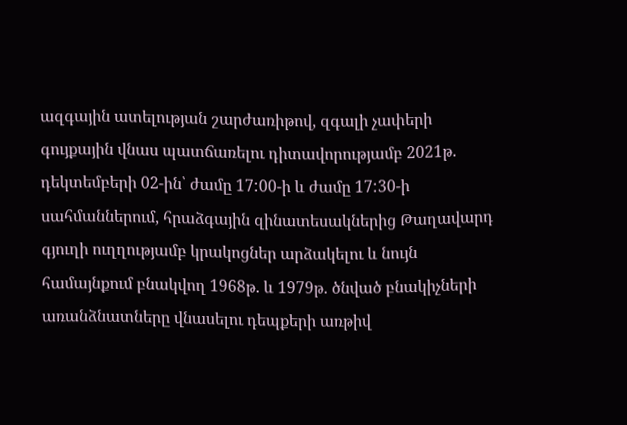ազգային ատելության շարժառիթով, զգալի չափերի գույքային վնաս պատճառելու դիտավորությամբ 2021թ. դեկտեմբերի 02-ին՝ ժամը 17:00-ի և ժամը 17:30-ի սահմաններում, հրաձգային զինատեսակներից Թաղավարդ գյուղի ուղղությամբ կրակոցներ արձակելու և նույն համայնքում բնակվող 1968թ. և 1979թ. ծնված բնակիչների առանձնատները վնասելու դեպքերի առթիվ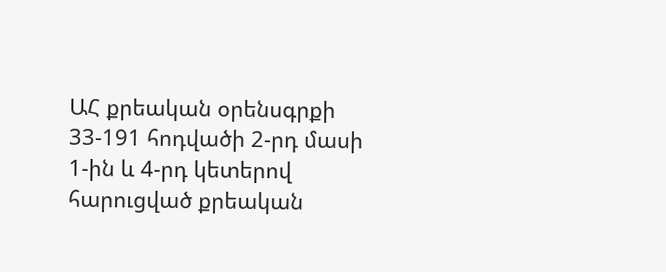ԱՀ քրեական օրենսգրքի 33-191 հոդվածի 2-րդ մասի 1-ին և 4-րդ կետերով հարուցված քրեական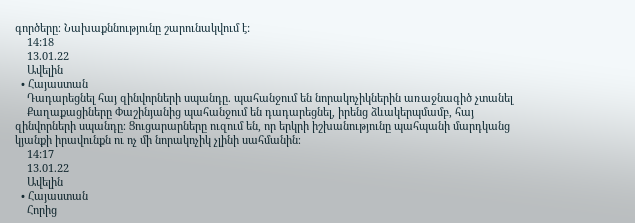գործերը։ Նախաքննությունը շարունակվում է:
    14:18
    13.01.22
    Ավելին
  • Հայաստան
    Դադարեցնել հայ զինվորների սպանդը. պահանջում են նորակոչիկներին առաջնագիծ չտանել
    Քաղաքացիները Փաշինյանից պահանջում են դադարեցնել, իրենց ձևակերպմամբ, հայ զինվորների սպանդը։ Ցուցարարները ուզում են, որ երկրի իշխանությունը պահպանի մարդկանց կյանքի իրավունքն ու ոչ մի նորակոչիկ չլինի սահմանին։
    14:17
    13.01.22
    Ավելին
  • Հայաստան
    Հորից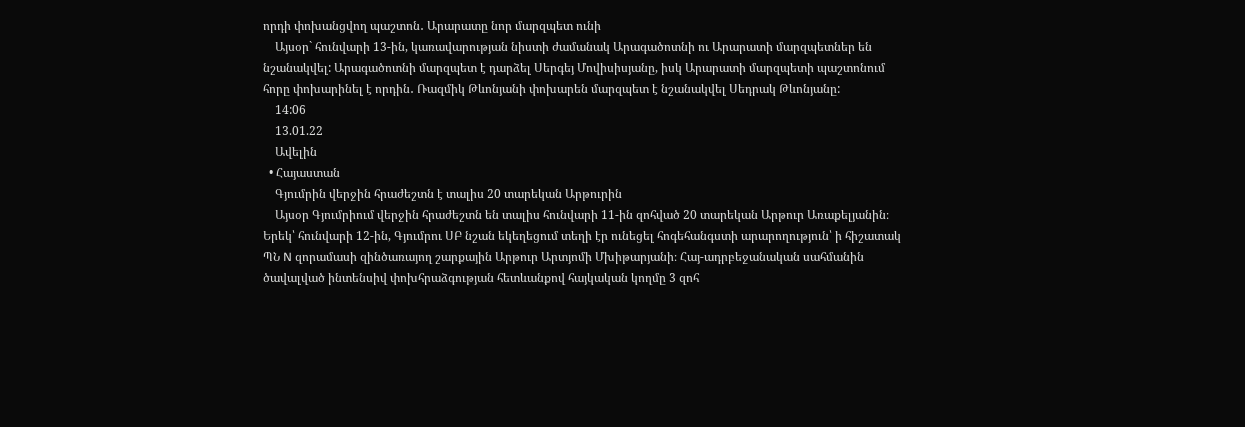որդի փոխանցվող պաշտոն․ Արարատը նոր մարզպետ ունի
    Այսօր` հունվարի 13-ին, կառավարության նիստի ժամանակ Արագածոտնի ու Արարատի մարզպետներ են նշանակվել: Արագածոտնի մարզպետ է դարձել Սերգեյ Մովիսիսյանը, իսկ Արարատի մարզպետի պաշտոնում հորը փոխարինել է որդին․ Ռազմիկ Թևոնյանի փոխարեն մարզպետ է նշանակվել Սեդրակ Թևոնյանը:
    14:06
    13.01.22
    Ավելին
  • Հայաստան
    Գյումրին վերջին հրաժեշտն է տալիս 20 տարեկան Արթուրին
    Այսօր Գյումրիում վերջին հրաժեշտն են տալիս հունվարի 11-ին զոհված 20 տարեկան Արթուր Առաքելյանին։ Երեկ՝ հունվարի 12-ին, Գյումրու ՍԲ նշան եկեղեցում տեղի էր ունեցել հոգեհանգստի արարողություն՝ ի հիշատակ ՊՆ N զորամասի զինծառայող շարքային Արթուր Արտյոմի Մխիթարյանի։ Հայ-ադրբեջանական սահմանին ծավալված ինտենսիվ փոխհրաձգության հետևանքով հայկական կողմը 3 զոհ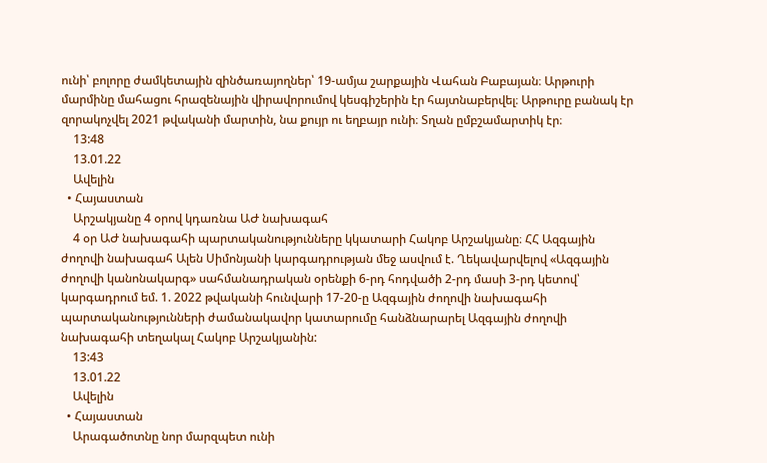ունի՝ բոլորը ժամկետային զինծառայողներ՝ 19-ամյա շարքային Վահան Բաբայան։ Արթուրի մարմինը մահացու հրազենային վիրավորումով կեսգիշերին էր հայտնաբերվել։ Արթուրը բանակ էր զորակոչվել 2021 թվականի մարտին, նա քույր ու եղբայր ունի։ Տղան ըմբշամարտիկ էր։
    13:48
    13.01.22
    Ավելին
  • Հայաստան
    Արշակյանը 4 օրով կդառնա ԱԺ նախագահ
    4 օր ԱԺ նախագահի պարտականությունները կկատարի Հակոբ Արշակյանը։ ՀՀ Ազգային ժողովի նախագահ Ալեն Սիմոնյանի կարգադրության մեջ ասվում է. Ղեկավարվելով «Ազգային ժողովի կանոնակարգ» սահմանադրական օրենքի 6-րդ հոդվածի 2-րդ մասի 3-րդ կետով՝ կարգադրում եմ. 1. 2022 թվականի հունվարի 17-20-ը Ազգային ժողովի նախագահի պարտականությունների ժամանակավոր կատարումը հանձնարարել Ազգային ժողովի նախագահի տեղակալ Հակոբ Արշակյանին:
    13:43
    13.01.22
    Ավելին
  • Հայաստան
    Արագածոտնը նոր մարզպետ ունի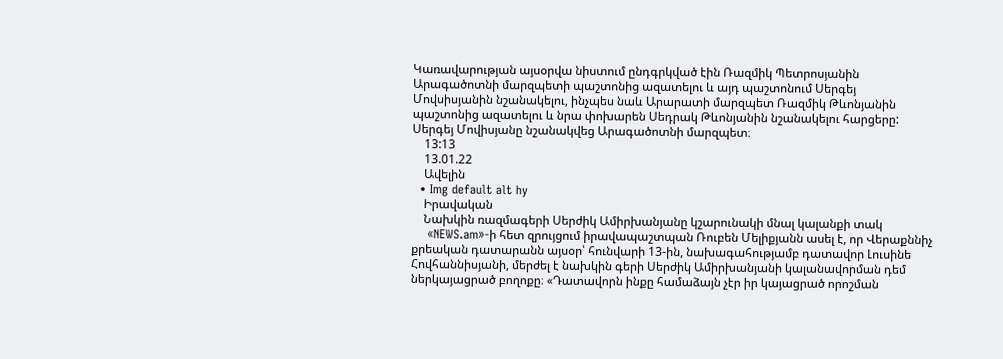Կառավարության այսօրվա նիստում ընդգրկված էին Ռազմիկ Պետրոսյանին Արագածոտնի մարզպետի պաշտոնից ազատելու և այդ պաշտոնում Սերգեյ Մովսիսյանին նշանակելու, ինչպես նաև Արարատի մարզպետ Ռազմիկ Թևոնյանին պաշտոնից ազատելու և նրա փոխարեն Սեդրակ Թևոնյանին նշանակելու հարցերը: Սերգեյ Մովիսյանը նշանակվեց Արագածոտնի մարզպետ։
    13:13
    13.01.22
    Ավելին
  • Img default alt hy
    Իրավական
    Նախկին ռազմագերի Սերժիկ Ամիրխանյանը կշարունակի մնալ կալանքի տակ
    «NEWS.am»-ի հետ զրույցում իրավապաշտպան Ռուբեն Մելիքյանն ասել է, որ Վերաքննիչ քրեական դատարանն այսօր՝ հունվարի 13-ին, նախագահությամբ դատավոր Լուսինե Հովհաննիսյանի, մերժել է նախկին գերի Սերժիկ Ամիրխանյանի կալանավորման դեմ ներկայացրած բողոքը։ «Դատավորն ինքը համաձայն չէր իր կայացրած որոշման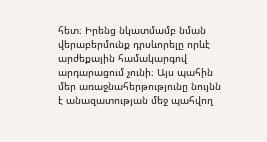հետ։ Իրենց նկատմամբ նման վերաբերմունք դրսևորելը որևէ արժեքային համակարգով արդարացում չունի։ Այս պահին մեր առաջնահերթությունը նույնն է անազատության մեջ պահվող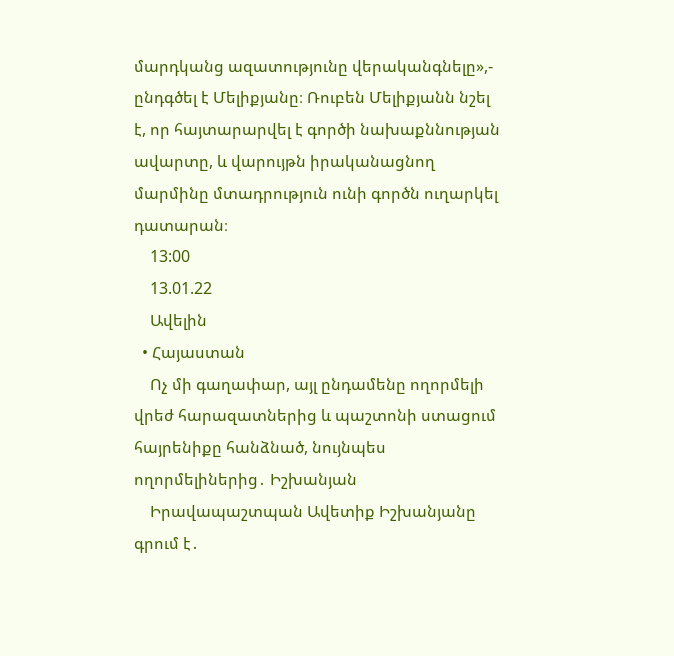մարդկանց ազատությունը վերականգնելը»,- ընդգծել է Մելիքյանը։ Ռուբեն Մելիքյանն նշել է, որ հայտարարվել է գործի նախաքննության ավարտը, և վարույթն իրականացնող մարմինը մտադրություն ունի գործն ուղարկել դատարան։
    13:00
    13.01.22
    Ավելին
  • Հայաստան
    Ոչ մի գաղափար, այլ ընդամենը ողորմելի վրեժ հարազատներից և պաշտոնի ստացում հայրենիքը հանձնած, նույնպես ողորմելիներից․ Իշխանյան
    Իրավապաշտպան Ավետիք Իշխանյանը գրում է․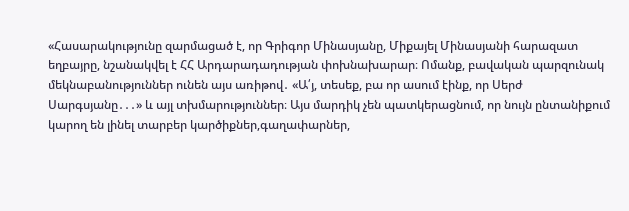«Հասարակությունը զարմացած է, որ Գրիգոր Մինասյանը, Միքայել Մինասյանի հարազատ եղբայրը, նշանակվել է ՀՀ Արդարադադության փոխնախարար։ Ոմանք, բավական պարզունակ մեկնաբանություններ ունեն այս առիթով․ «Ա՛յ, տեսեք, բա որ ասում էինք, որ Սերժ Սարգսյանը․․․» և այլ տխմարություններ։ Այս մարդիկ չեն պատկերացնում, որ նույն ընտանիքում կարող են լինել տարբեր կարծիքներ,գաղափարներ,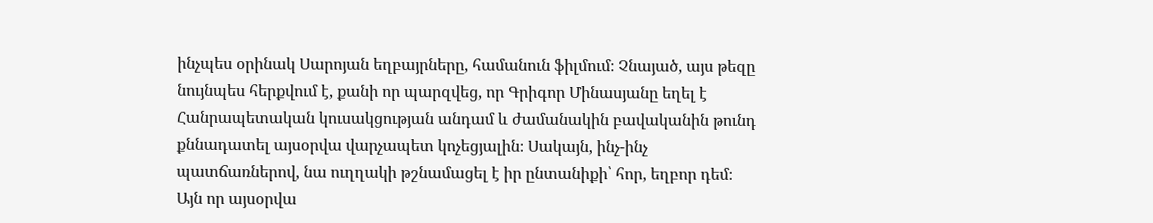ինչպես օրինակ Սարոյան եղբայրները, համանուն ֆիլմում։ Չնայած, այս թեզը նույնպես հերքվում է, քանի որ պարզվեց, որ Գրիգոր Մինասյանը եղել է Հանրապետական կուսակցության անդամ և ժամանակին բավականին թունդ քննադատել այսօրվա վարչապետ կոչեցյալին։ Սակայն, ինչ-ինչ պատճառներով, նա ուղղակի թշնամացել է իր ընտանիքի՝ հոր, եղբոր դեմ։ Այն որ այսօրվա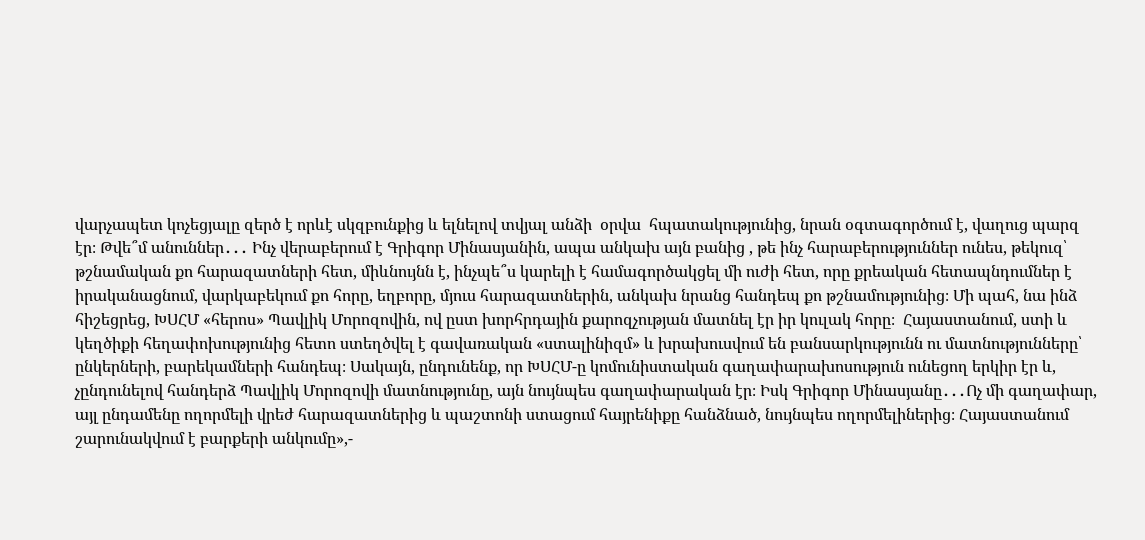վարչապետ կոչեցյալը զերծ է որևէ սկզբունքից և ելնելով տվյալ անձի  օրվա  հպատակությունից, նրան օգտագործում է, վաղուց պարզ էր։ Թվե՞մ անուններ․․․ Ինչ վերաբերում է Գրիգոր Մինասյանին, ապա անկախ այն բանից , թե ինչ հարաբերություններ ունես, թեկուզ՝ թշնամական քո հարազատների հետ, միևնույնն է, ինչպե՞ս կարելի է համագործակցել մի ուժի հետ, որը քրեական հետապնդումներ է իրականացնում, վարկաբեկում քո հորը, եղբորը, մյուս հարազատներին, անկախ նրանց հանդեպ քո թշնամությունից։ Մի պահ, նա ինձ հիշեցրեց, ԽՍՀՄ «հերոս» Պավլիկ Մորոզովին, ով ըստ խորհրդային քարոզչության մատնել էր իր կուլակ հորը։  Հայաստանում, ստի և կեղծիքի հեղափոխությունից հետո ստեղծվել է գավառական «ստալինիզմ» և խրախուսվում են բանսարկությունն ու մատնությունները՝ ընկերների, բարեկամների հանդեպ։ Սակայն, ընդունենք, որ ԽՍՀՄ-ը կոմունիստական գաղափարախոսություն ունեցող երկիր էր և, չընդունելով հանդերձ Պավլիկ Մորոզովի մատնությունը, այն նույնպես գաղափարական էր։ Իսկ Գրիգոր Մինասյանը․․․Ոչ մի գաղափար, այլ ընդամենը ողորմելի վրեժ հարազատներից և պաշտոնի ստացում հայրենիքը հանձնած, նույնպես ողորմելիներից։ Հայաստանում շարունակվում է բարքերի անկումը»,-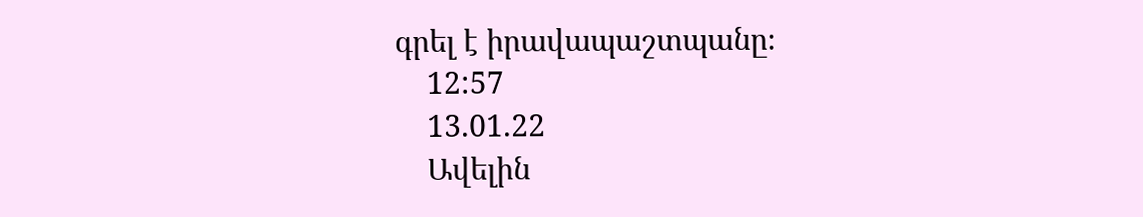գրել է իրավապաշտպանը։
    12:57
    13.01.22
    Ավելին